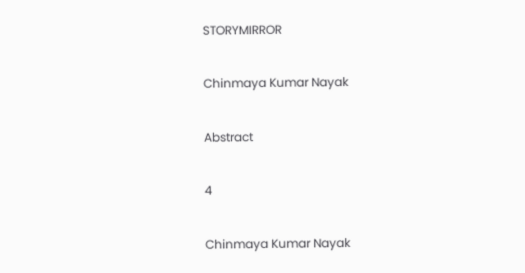STORYMIRROR

Chinmaya Kumar Nayak

Abstract

4

Chinmaya Kumar Nayak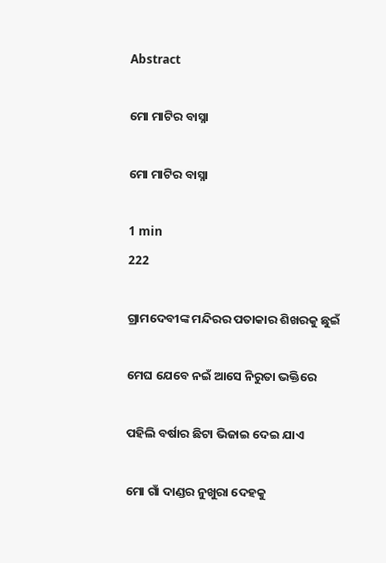Abstract

ମୋ ମାଟିର ବାସ୍ନା

ମୋ ମାଟିର ବାସ୍ନା

1 min
222

ଗ୍ରାମଦେବୀଙ୍କ ମନ୍ଦିରର ପତାକାର ଶିଖରକୁ ଛୁଇଁ

ମେଘ ଯେବେ ନଇଁ ଆସେ ନିରୁତା ଭକ୍ତିରେ

ପହିଲି ବର୍ଷାର ଛିଟା ଭିଜାଇ ଦେଇ ଯାଏ

ମୋ ଗାଁ ଦାଣ୍ଡର ନୁଖୁରା ଦେହକୁ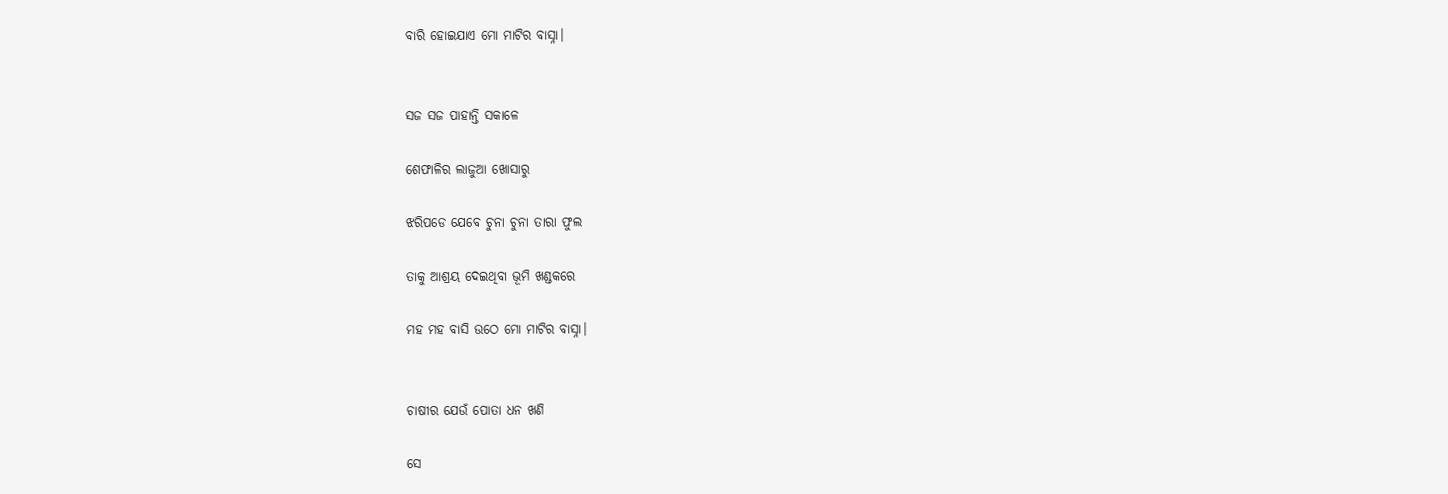ବାରି ହୋଇଯାଏ ମୋ ମାଟିର ବାସ୍ନା।


ସଜ ସଜ ପାହାନ୍ତି ସକାଳେ

ଶେଫାଳିର ଲାଜୁଆ ଖୋସାରୁ

ଝରିପଡେ ଯେବେ ଚୁନା ଚୁନା ତାରା ଫୁଲ

ତାକୁ ଆଶ୍ରୟ ଦେଇଥିବା ଭୂମି ଖଣ୍ଡକରେ

ମହ ମହ ବାସି ଉଠେ ମୋ ମାଟିର ବାସ୍ନା।


ଚାଷୀର ଯେଉଁ ପୋତା ଧନ ଖଣି

ସେ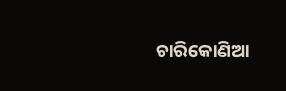ଚାରିକୋଣିଆ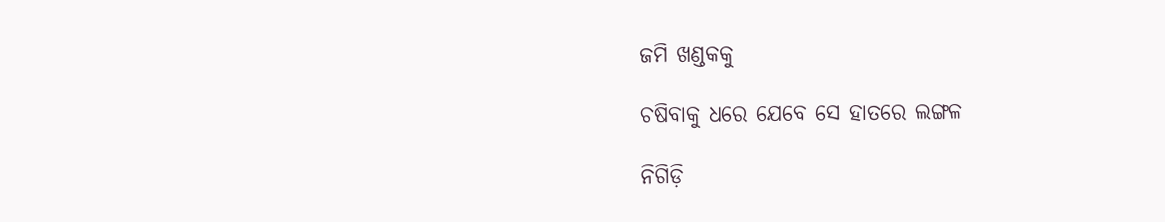ଜମି ଖଣ୍ଡକକୁ

ଚଷିବାକୁ ଧରେ ଯେବେ ସେ ହାତରେ ଲଙ୍ଗଳ

ନିଗିଡ଼ି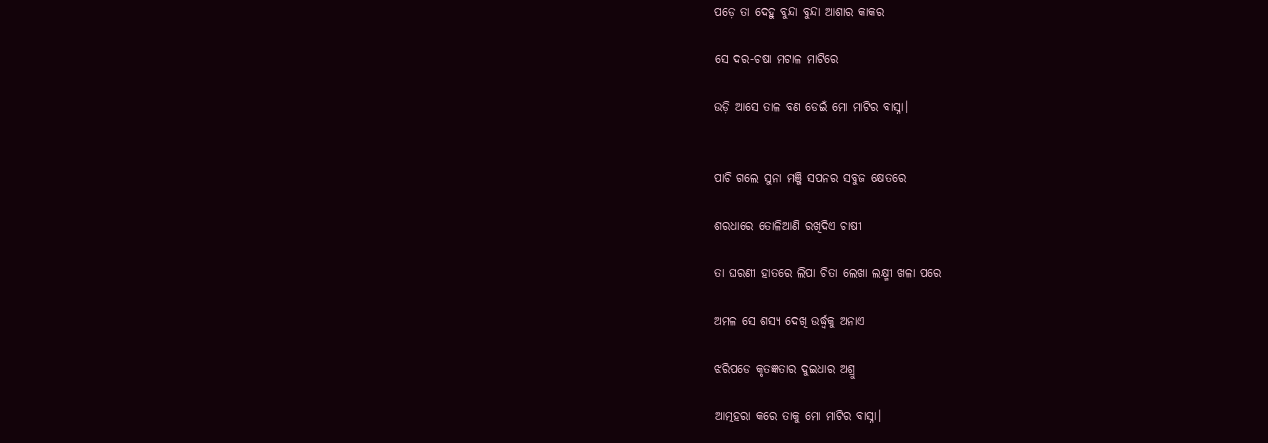ପଡ଼େ ତା ଦେହୁ ବୁନ୍ଦା ବୁନ୍ଦା ଆଶାର କାକର

ସେ ଦର-ଚଷା ମଟାଳ ମାଟିରେ

ଉଡ଼ି ଆସେ ତାଳ ବଣ ଡେଇଁ ମୋ ମାଟିର ବାସ୍ନା।


ପାଚି ଗଲେ ସୁନା ମଞ୍ଜି ସପନର ସବୁଜ କ୍ଷେତରେ

ଶରଧାରେ ତୋଳିଆଣି ରଖିଦିଏ ଚାଷୀ

ତା ଘରଣୀ ହାତରେ ଲିପା ଚିତା ଲେଖା ଲକ୍ଷ୍ମୀ ଖଳା ପରେ

ଅମଳ ସେ ଶସ୍ୟ ଦେଖି ଉର୍ଦ୍ଧ୍ୱକୁ ଅନାଏ

ଝରିପଡେ କୃତଜ୍ଞତାର ଦୁଇଧାର ଅଶ୍ରୁ

ଆତ୍ମହରା କରେ ତାକୁ ମୋ ମାଟିର ବାସ୍ନା।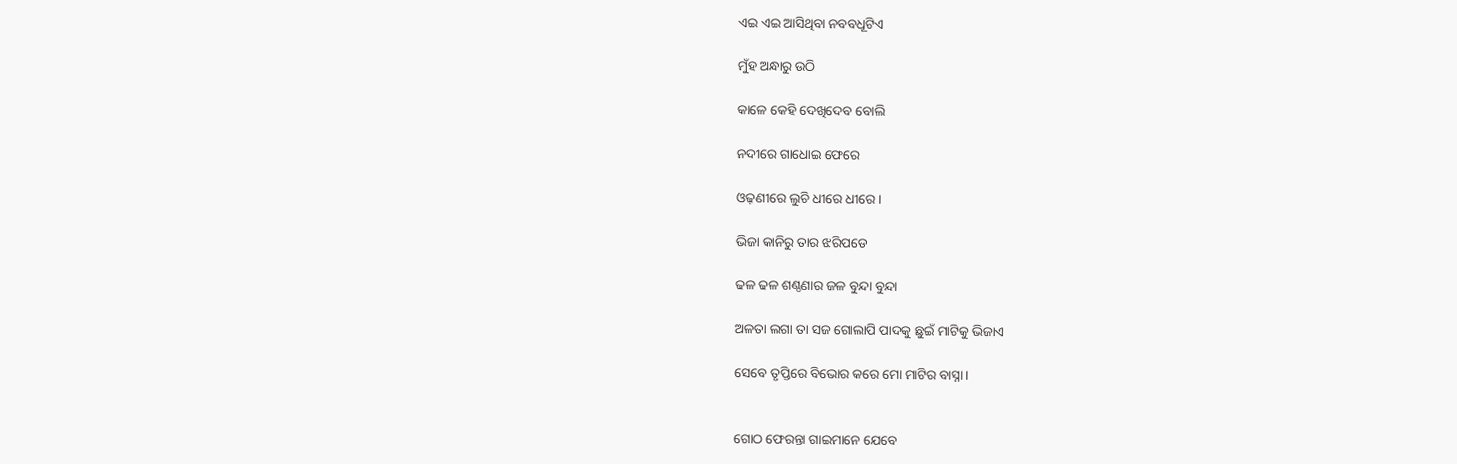ଏଇ ଏଇ ଆସିଥିବା ନବବଧୂଟିଏ

ମୁଁହ ଅନ୍ଧାରୁ ଉଠି

କାଳେ କେହି ଦେଖିଦେବ ବୋଲି

ନଦୀରେ ଗାଧୋଇ ଫେରେ

ଓଢ଼ଣୀରେ ଲୁଚି ଧୀରେ ଧୀରେ।

ଭିଜା କାନିରୁ ତାର ଝରିପଡେ

ଢଳ ଢଳ ଶଣ୍ଠଣାର ଜଳ ବୁନ୍ଦା ବୁନ୍ଦା

ଅଳତା ଲଗା ତା ସଜ ଗୋଲାପି ପାଦକୁ ଛୁଇଁ ମାଟିକୁ ଭିଜାଏ

ସେବେ ତୃପ୍ତିରେ ବିଭୋର କରେ ମୋ ମାଟିର ବାସ୍ନା।


ଗୋଠ ଫେରନ୍ତା ଗାଇମାନେ ଯେବେ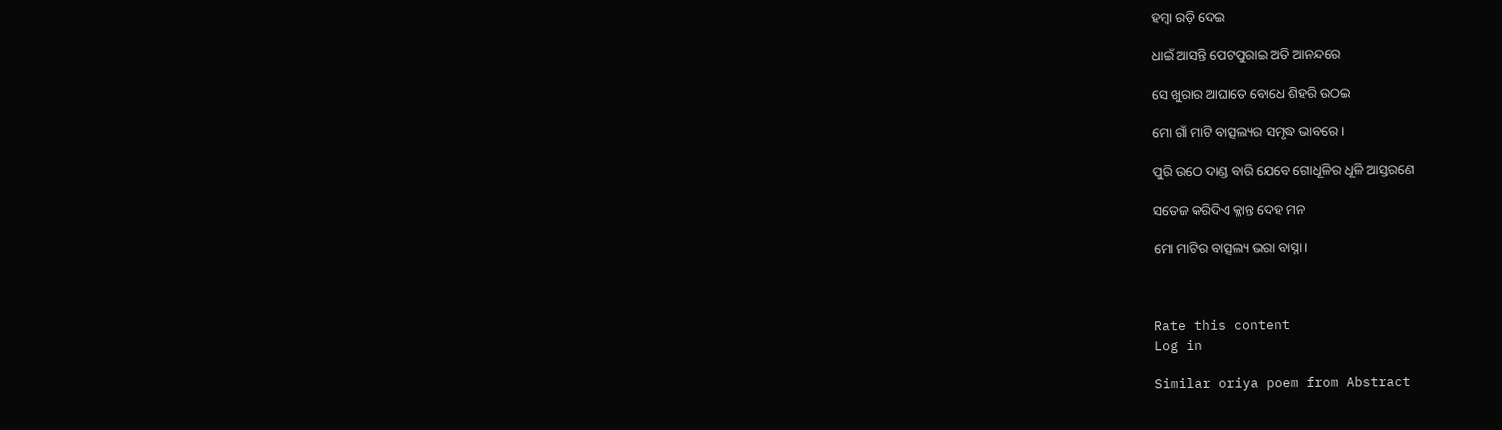ହମ୍ୱା ରଡ଼ି ଦେଇ

ଧାଇଁ ଆସନ୍ତି ପେଟପୁରାଇ ଅତି ଆନନ୍ଦରେ

ସେ ଖୁରାର ଆଘାତେ ବୋଧେ ଶିହରି ଉଠଇ

ମୋ ଗାଁ ମାଟି ବାତ୍ସଲ୍ୟର ସମୃଦ୍ଧ ଭାବରେ।

ପୁରି ଉଠେ ଦାଣ୍ଡ ବାରି ଯେବେ ଗୋଧୂଳିର ଧୂଳି ଆସ୍ତରଣେ

ସତେଜ କରିଦିଏ କ୍ଳାନ୍ତ ଦେହ ମନ

ମୋ ମାଟିର ବାତ୍ସଲ୍ୟ ଭରା ବାସ୍ନା।



Rate this content
Log in

Similar oriya poem from Abstract